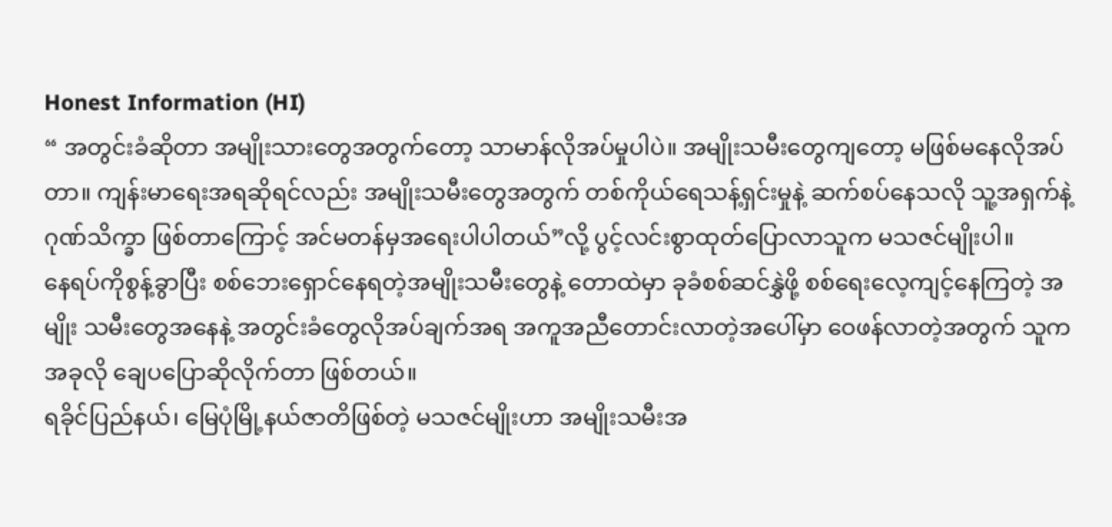Honest Information (HI)
“ အတွင်းခံဆိုတာ အမျိုးသားတွေအတွက်တော့ သာမာန်လိုအပ်မှုပါပဲ။ အမျိုးသမီးတွေကျတော့ မဖြစ်မနေလိုအပ်တာ။ ကျန်းမာရေးအရဆိုရင်လည်း အမျိုးသမီးတွေအတွက် တစ်ကိုယ်ရေသန့်ရှင်းမှုနဲ့ ဆက်စပ်နေသလို သူ့အရှက်နဲ့ဂုဏ်သိက္ခာ ဖြစ်တာကြောင့် အင်မတန်မှအရေးပါပါတယ်”လို့ ပွင့်လင်းစွာထုတ်ပြောလာသူက မသဇင်မျိုးပါ။
နေရပ်ကိုစွန့်ခွာပြီး စစ်ဘေးရှောင်နေရတဲ့အမျိုးသမီးတွေနဲ့ တောထဲမှာ ခုခံစစ်ဆင်နွှဲဖို့ စစ်ရေးလေ့ကျင့်နေကြတဲ့ အမျိုး သမီးတွေအနေနဲ့ အတွင်းခံတွေလိုအပ်ချက်အရ အကူအညီတောင်းလာတဲ့အပေါ်မှာ ဝေဖန်လာတဲ့အတွက် သူက အခုလို ချေပပြောဆိုလိုက်တာ ဖြစ်တယ်။
ရခိုင်ပြည်နယ်၊ မြေပုံမြို့နယ်ဇာတိဖြစ်တဲ့ မသဇင်မျိုးဟာ အမျိုးသမီးအ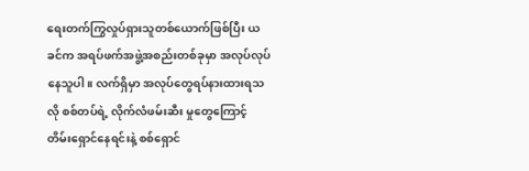ရေးတက်ကြွလှုပ်ရှားသူတစ်ယောက်ဖြစ်ပြီး ယခင်က အရပ်ဖက်အဖွဲ့အစည်းတစ်ခုမှာ အလုပ်လုပ်နေသူပါ။ လက်ရှိမှာ အလုပ်တွေရပ်နားထားရသလို စစ်တပ်ရဲ့ လိုက်လံဖမ်းဆီး မှုတွေကြောင့် တိမ်းရှောင်နေရင်းနဲ့ စစ်ရှောင်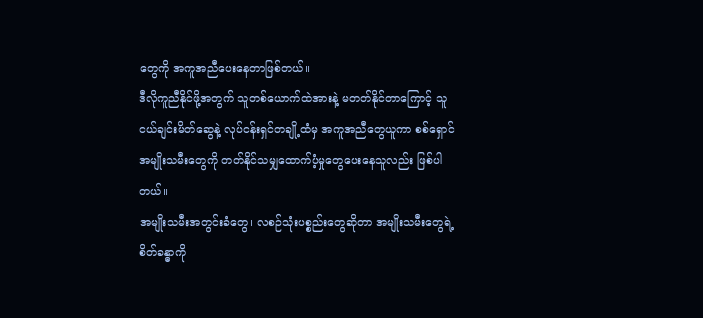တွေကို အကူအညီပေးနေတာဖြစ်တယ်။
ဒီလိုကူညီနိုင်ဖို့အတွက် သူတစ်ယောက်ထဲအားနဲ့ မတတ်နိုင်တာကြောင့် သူငယ်ချင်းမိတ်ဆွေနဲ့ လုပ်ငန်းရှင်တချို့ထံမှ အကူအညီတွေယူကာ စစ်ရှောင်အမျိုးသမီးတွေကို တတ်နိုင်သမျှထောက်ပံ့မှုတွေပေးနေသူလည်း ဖြစ်ပါတယ်။
အမျိုးသမီးအတွင်းခံတွေ၊ လစဉ်သုံးပစ္စည်းတွေဆိုတာ အမျိုးသမီးတွေရဲ့စိတ်ခန္ဓာကို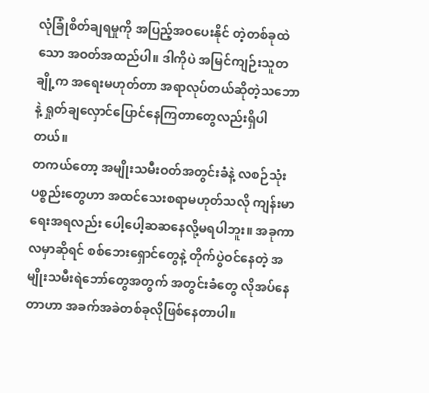လုံခြုံစိတ်ချရမှုကို အပြည့်အဝပေးနိုင် တဲ့တစ်ခုထဲသော အဝတ်အထည်ပါ။ ဒါကိုပဲ အမြင်ကျဉ်းသူတချို့က အရေးမဟုတ်တာ အရာလုပ်တယ်ဆိုတဲ့သဘောနဲ့ ရှုတ်ချလှောင်ပြောင်နေကြတာတွေလည်းရှိပါတယ်။
တကယ်တော့ အမျိုးသမီးဝတ်အတွင်းခံနဲ့ လစဉ်သုံးပစ္စည်းတွေဟာ အထင်သေးစရာမဟုတ်သလို ကျန်းမာရေးအရလည်း ပေါ့ပေါ့ဆဆနေလို့မရပါဘူး။ အခုကာလမှာဆိုရင် စစ်ဘေးရှောင်တွေနဲ့ တိုက်ပွဲဝင်နေတဲ့ အမျိုးသမီးရဲဘော်တွေအတွက် အတွင်းခံတွေ လိုအပ်နေတာဟာ အခက်အခဲတစ်ခုလိုဖြစ်နေတာပါ။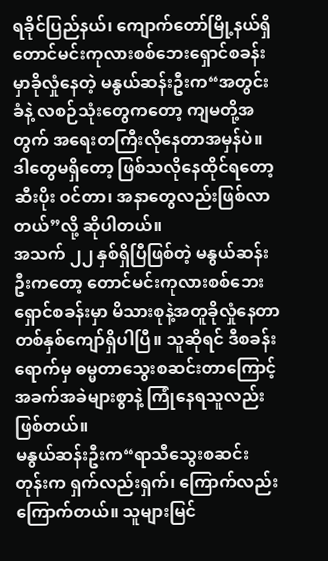ရခိုင်ပြည်နယ်၊ ကျောက်တော်မြို့နယ်ရှိ တောင်မင်းကုလားစစ်ဘေးရှောင်စခန်းမှာခိုလှုံနေတဲ့ မနွယ်ဆန်းဦးက“အတွင်းခံနဲ့ လစဉ်သုံးတွေကတော့ ကျမတို့အတွက် အရေးတကြီးလိုနေတာအမှန်ပဲ။ ဒါတွေမရှိတော့ ဖြစ်သလိုနေထိုင်ရတော့ ဆီးပိုး ဝင်တာ၊ အနာတွေလည်းဖြစ်လာတယ်”လို့ ဆိုပါတယ်။
အသက် ၂၂ နှစ်ရှိပြီဖြစ်တဲ့ မနွယ်ဆန်းဦးကတော့ တောင်မင်းကုလားစစ်ဘေးရှောင်စခန်းမှာ မိသားစုနဲ့အတူခိုလှုံနေတာ တစ်နှစ်ကျော်ရှိပါပြီ။ သူဆိုရင် ဒီစခန်းရောက်မှ ဓမ္မတာသွေးစဆင်းတာကြောင့် အခက်အခဲများစွာနဲ့ ကြုံနေရသူလည်း ဖြစ်တယ်။
မနွယ်ဆန်းဦးက“ရာသီသွေးစဆင်းတုန်းက ရှက်လည်းရှက်၊ ကြောက်လည်းကြောက်တယ်။ သူများမြင်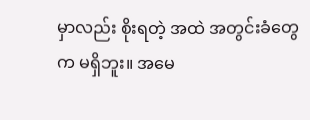မှာလည်း စိုးရတဲ့ အထဲ အတွင်းခံတွေက မရှိဘူး။ အမေ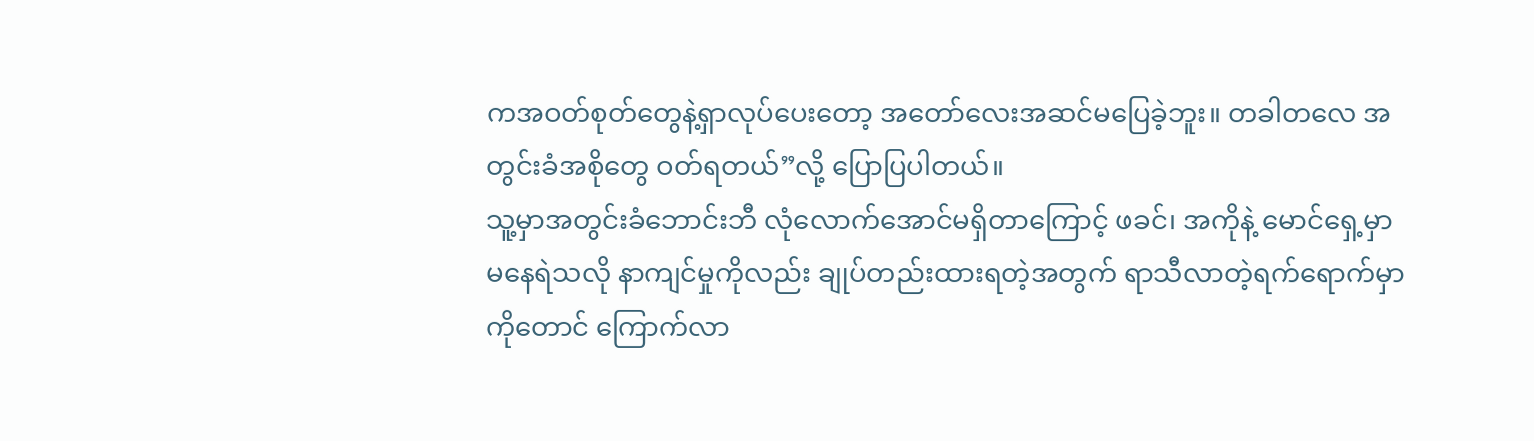ကအဝတ်စုတ်တွေနဲ့ရှာလုပ်ပေးတော့ အတော်လေးအဆင်မပြေခဲ့ဘူး။ တခါတလေ အတွင်းခံအစိုတွေ ဝတ်ရတယ်”လို့ ပြောပြပါတယ်။
သူ့မှာအတွင်းခံဘောင်းဘီ လုံလောက်အောင်မရှိတာကြောင့် ဖခင်၊ အကိုနဲ့ မောင်ရှေ့မှာ မနေရဲသလို နာကျင်မှုကိုလည်း ချုပ်တည်းထားရတဲ့အတွက် ရာသီလာတဲ့ရက်ရောက်မှာကိုတောင် ကြောက်လာ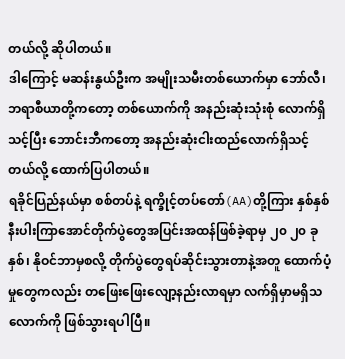တယ်လို့ ဆိုပါတယ်။
ဒါကြောင့် မဆန်းနွယ်ဦးက အမျိုးသမီးတစ်ယောက်မှာ ဘော်လီ၊ ဘရာစီယာတို့ကတော့ တစ်ယောက်ကို အနည်းဆုံးသုံးစုံ လောက်ရှိသင့်ပြီး ဘောင်းဘီကတော့ အနည်းဆုံးငါးထည်လောက်ရှိသင့်တယ်လို့ ထောက်ပြပါတယ်။
ရခိုင်ပြည်နယ်မှာ စစ်တပ်နဲ့ ရက္ခိုင့်တပ်တော်(AA)တို့ကြား နှစ်နှစ်နီးပါးကြာအောင်တိုက်ပွဲတွေအပြင်းအထန်ဖြစ်ခဲ့ရာမှ ၂၀ ၂၀ ခုနှစ်၊ နိုဝင်ဘာမှစလို့ တိုက်ပွဲတွေရပ်ဆိုင်းသွားတာနဲ့အတူ ထောက်ပံ့မှုတွေကလည်း တဖြေးဖြေးလျော့နည်းလာရမှာ လက်ရှိမှာမရှိသလောက်ကို ဖြစ်သွားရပါပြီ။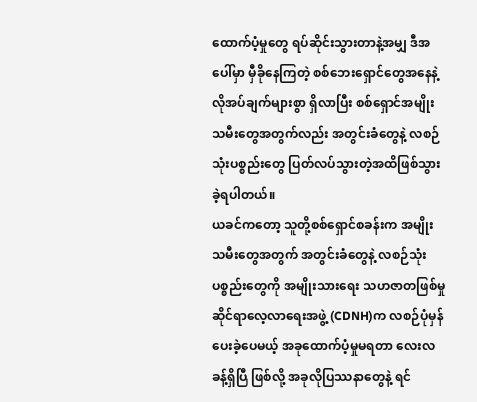ထောက်ပံ့မှုတွေ ရပ်ဆိုင်းသွားတာနဲ့အမျှ ဒီအပေါ်မှာ မှီခိုနေကြတဲ့ စစ်ဘေးရှောင်တွေအနေနဲ့ လိုအပ်ချက်များစွာ ရှိလာပြီး စစ်ရှောင်အမျိုးသမီးတွေအတွက်လည်း အတွင်းခံတွေနဲ့ လစဉ်သုံးပစ္စည်းတွေ ပြတ်လပ်သွားတဲ့အထိဖြစ်သွားခဲ့ရပါတယ်။
ယခင်ကတော့ သူတို့စစ်ရှောင်စခန်းက အမျိုးသမီးတွေအတွက် အတွင်းခံတွေနဲ့ လစဉ်သုံးပစ္စည်းတွေကို အမျိုးသားရေး သဟဇာတဖြစ်မှုဆိုင်ရာလေ့လာရေးအဖွဲ့ (CDNH)က လစဉ်ပုံမှန်ပေးခဲ့ပေမယ့် အခုထောက်ပံ့မှုမရတာ လေးလခန့်ရှိပြီ ဖြစ်လို့ အခုလိုပြဿနာတွေနဲ့ ရင်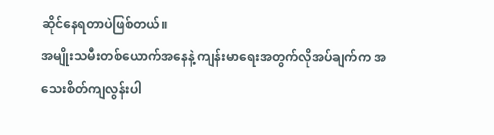ဆိုင်နေရတာပဲဖြစ်တယ်။
အမျိုးသမီးတစ်ယောက်အနေနဲ့ ကျန်းမာရေးအတွက်လိုအပ်ချက်က အသေးစိတ်ကျလွန်းပါ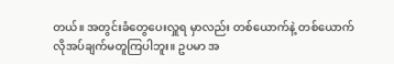တယ်။ အတွင်းခံတွေပေးလှူရ မှာလည်း တစ်ယောက်နဲ့ တစ်ယောက်လိုအပ်ချက်မတူကြပါဘူး။ ဥပမာ အ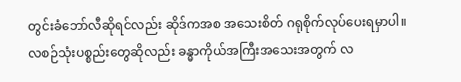တွင်းခံဘော်လီဆိုရင်လည်း ဆိုဒ်ကအစ အသေးစိတ် ဂရုစိုက်လုပ်ပေးရမှာပါ။
လစဉ်သုံးပစ္စည်းတွေဆိုလည်း ခန္ဓာကိုယ်အကြီးအသေးအတွက် လ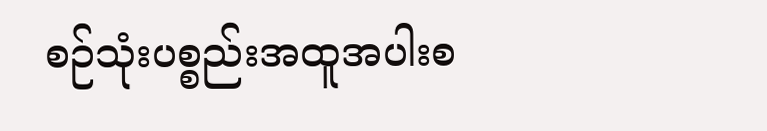စဉ်သုံးပစ္စည်းအထူအပါးစ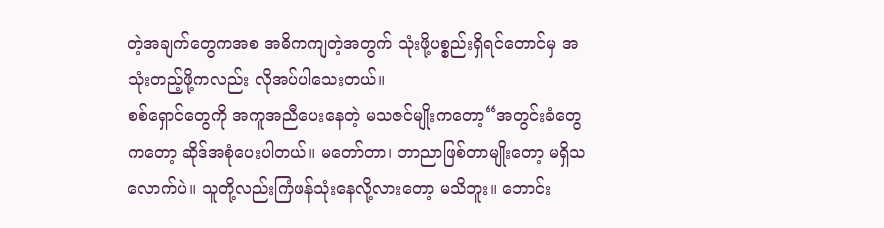တဲ့အချက်တွေကအစ အဓိကကျတဲ့အတွက် သုံးဖို့ပစ္စည်းရှိရင်တောင်မှ အသုံးတည့်ဖို့ကလည်း လိုအပ်ပါသေးတယ်။
စစ်ရှောင်တွေကို အကူအညီပေးနေတဲ့ မသဇင်မျိုးကတော့“အတွင်းခံတွေကတော့ ဆိုဒ်အစုံပေးပါတယ်။ မတော်တာ၊ ဘာညာဖြစ်တာမျိုးတော့ မရှိသလောက်ပဲ။ သူတို့လည်းကြံဖန်သုံးနေလို့လားတော့ မသိဘူး။ ဘောင်း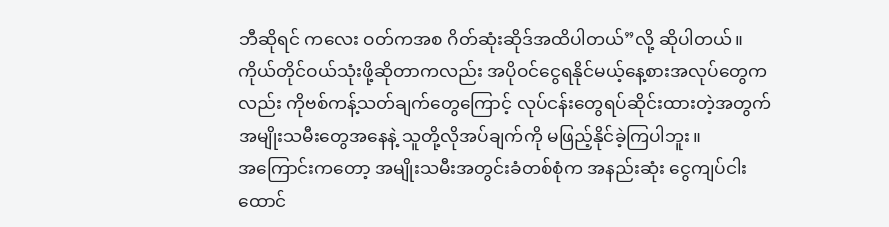ဘီဆိုရင် ကလေး ဝတ်ကအစ ဂိတ်ဆုံးဆိုဒ်အထိပါတယ်”လို့ ဆိုပါတယ်။
ကိုယ်တိုင်ဝယ်သုံးဖို့ဆိုတာကလည်း အပိုဝင်ငွေရနိုင်မယ့်နေ့စားအလုပ်တွေကလည်း ကိုဗစ်ကန့်သတ်ချက်တွေကြောင့် လုပ်ငန်းတွေရပ်ဆိုင်းထားတဲ့အတွက် အမျိုးသမီးတွေအနေနဲ့ သူတို့လိုအပ်ချက်ကို မဖြည့်နိုင်ခဲ့ကြပါဘူး။
အကြောင်းကတော့ အမျိုးသမီးအတွင်းခံတစ်စုံက အနည်းဆုံး ငွေကျပ်ငါးထောင်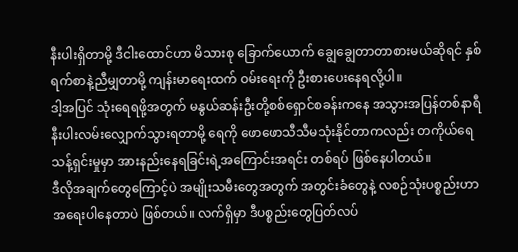နီးပါးရှိတာမို့ ဒီငါးထောင်ဟာ မိသားစု ခြောက်ယောက် ချွေချွေတာတာစားမယ်ဆိုရင် နှစ်ရက်စာနဲ့ညီမျှတာမို့ ကျန်းမာရေးထက် ဝမ်းရေးကို ဦးစားပေးနေရလို့ပါ။
ဒါ့အပြင် သုံးရေရဖို့အတွက် မနွယ်ဆန်းဦးတို့စစ်ရှောင်စခန်းကနေ အသွားအပြန်တစ်နာရီနီးပါးလမ်းလျှောက်သွားရတာမို့ ရေကို ဖောဖောသီသီမသုံးနိုင်တာကလည်း တကိုယ်ရေသန့်ရှင်းမှုမှာ အားနည်းနေရခြင်းရဲ့အကြောင်းအရင်း တစ်ရပ် ဖြစ်နေပါတယ်။
ဒီလိုအချက်တွေကြောင့်ပဲ အမျိုးသမီးတွေအတွက် အတွင်းခံတွေနဲ့ လစဉ်သုံးပစ္စည်းဟာ အရေးပါနေတာပဲ ဖြစ်တယ်။ လက်ရှိမှာ ဒီပစ္စည်းတွေပြတ်လပ်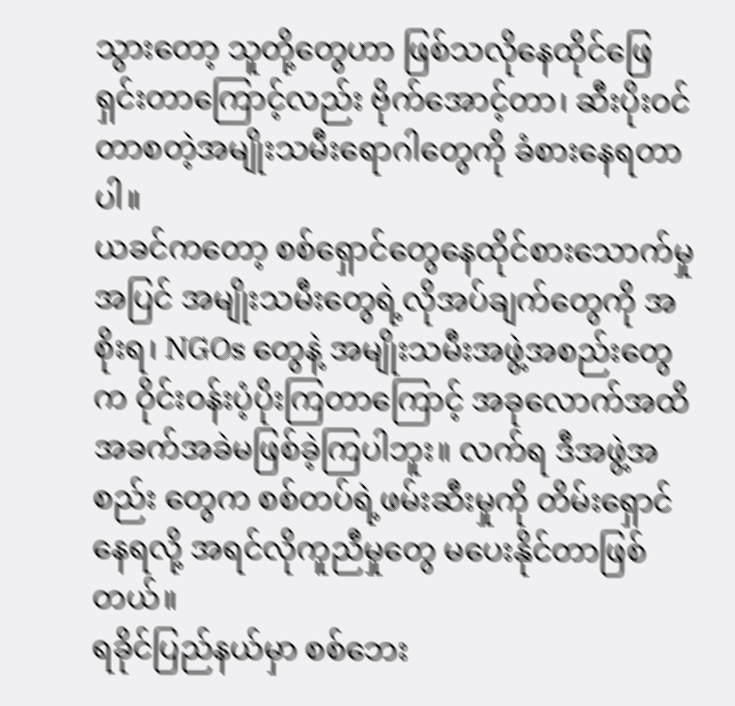သွားတော့ သူတို့တွေဟာ ဖြစ်သလိုနေထိုင်ဖြေရှင်းတာကြောင့်လည်း ဗိုက်အောင့်တာ၊ ဆီးပိုးဝင်တာစတဲ့အမျိုးသမီးရောဂါတွေကို ခံစားနေရတာပါ။
ယခင်ကတော့ စစ်ရှောင်တွေနေထိုင်စားသောက်မှုအပြင် အမျိုးသမီးတွေရဲ့လိုအပ်ချက်တွေကို အစိုးရ၊ NGOs တွေနဲ့ အမျိုးသမီးအဖွဲ့အစည်းတွေက ဝိုင်းဝန်းပံ့ပိုးကြတာကြောင့် အခုလောက်အထိ အခက်အခဲမဖြစ်ခဲ့ကြပါဘူး။ လက်ရ ဒီအဖွဲ့အစည်း တွေက စစ်တပ်ရဲ့ဖမ်းဆီးမှုကို တိမ်းရှောင်နေရလို့ အရင်လိုကူညီမှုတွေ မပေးနိုင်တာဖြစ်တယ်။
ရခိုင်ပြည်နယ်မှာ စစ်ဘေး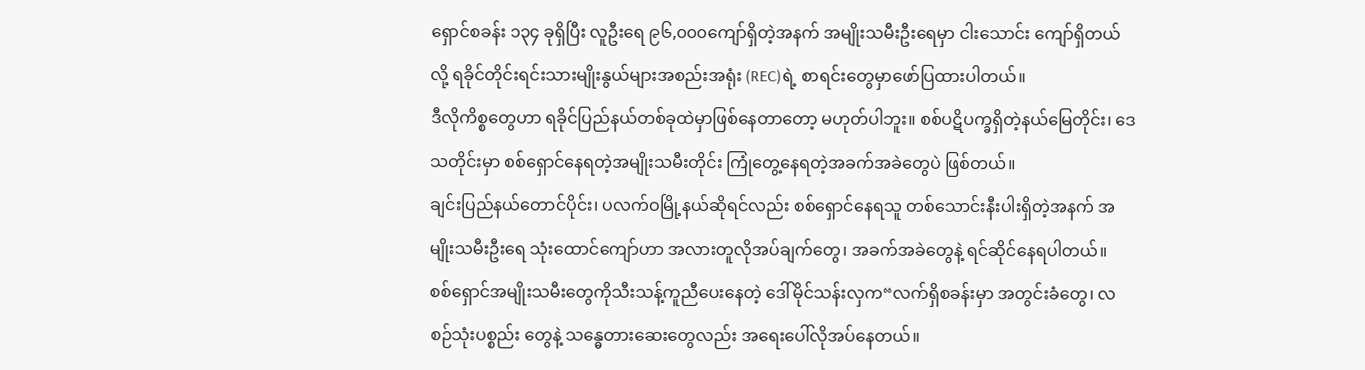ရှောင်စခန်း ၁၃၄ ခုရှိပြီး လူဦးရေ ၉၆,၀၀၀ကျော်ရှိတဲ့အနက် အမျိုးသမီးဦးရေမှာ ငါးသောင်း ကျော်ရှိတယ်လို့ ရခိုင်တိုင်းရင်းသားမျိုးနွယ်များအစည်းအရုံး (REC)ရဲ့ စာရင်းတွေမှာဖော်ပြထားပါတယ်။
ဒီလိုကိစ္စတွေဟာ ရခိုင်ပြည်နယ်တစ်ခုထဲမှာဖြစ်နေတာတော့ မဟုတ်ပါဘူး။ စစ်ပဋိပက္ခရှိတဲ့နယ်မြေတိုင်း၊ ဒေသတိုင်းမှာ စစ်ရှောင်နေရတဲ့အမျိုးသမီးတိုင်း ကြုံတွေ့နေရတဲ့အခက်အခဲတွေပဲ ဖြစ်တယ်။
ချင်းပြည်နယ်တောင်ပိုင်း၊ ပလက်ဝမြို့နယ်ဆိုရင်လည်း စစ်ရှောင်နေရသူ တစ်သောင်းနီးပါးရှိတဲ့အနက် အမျိုးသမီးဦးရေ သုံးထောင်ကျော်ဟာ အလားတူလိုအပ်ချက်တွေ၊ အခက်အခဲတွေနဲ့ ရင်ဆိုင်နေရပါတယ်။
စစ်ရှောင်အမျိုးသမီးတွေကိုသီးသန့်ကူညီပေးနေတဲ့ ဒေါ်မိုင်သန်းလှက“လက်ရှိစခန်းမှာ အတွင်းခံတွေ၊ လစဉ်သုံးပစ္စည်း တွေနဲ့ သန္ဓေတားဆေးတွေလည်း အရေးပေါ်လိုအပ်နေတယ်။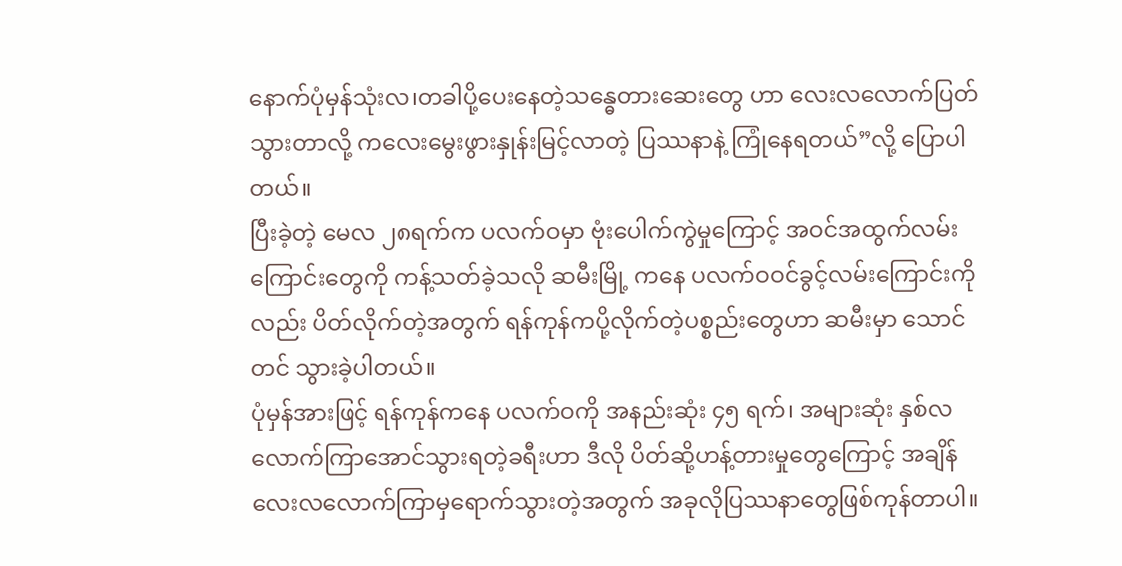နောက်ပုံမှန်သုံးလ၊တခါပို့ပေးနေတဲ့သန္ဓေတားဆေးတွေ ဟာ လေးလလောက်ပြတ်သွားတာလို့ ကလေးမွေးဖွားနှုန်းမြင့်လာတဲ့ ပြဿနာနဲ့ ကြုံနေရတယ်”လို့ ပြောပါတယ်။
ပြီးခဲ့တဲ့ မေလ ၂၈ရက်က ပလက်ဝမှာ ဗုံးပေါက်ကွဲမှုကြောင့် အဝင်အထွက်လမ်းကြောင်းတွေကို ကန့်သတ်ခဲ့သလို ဆမီးမြို့ ကနေ ပလက်ဝဝင်ခွင့်လမ်းကြောင်းကိုလည်း ပိတ်လိုက်တဲ့အတွက် ရန်ကုန်ကပို့လိုက်တဲ့ပစ္စည်းတွေဟာ ဆမီးမှာ သောင် တင် သွားခဲ့ပါတယ်။
ပုံမှန်အားဖြင့် ရန်ကုန်ကနေ ပလက်ဝကို အနည်းဆုံး ၄၅ ရက်၊ အများဆုံး နှစ်လလောက်ကြာအောင်သွားရတဲ့ခရီးဟာ ဒီလို ပိတ်ဆို့ဟန့်တားမှုတွေကြောင့် အချိန်လေးလလောက်ကြာမှရောက်သွားတဲ့အတွက် အခုလိုပြဿနာတွေဖြစ်ကုန်တာပါ။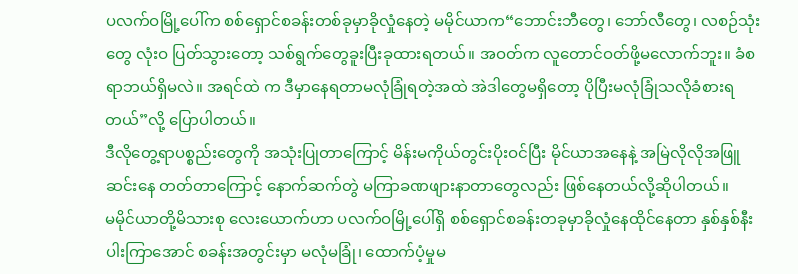ပလက်ဝမြို့ပေါ်က စစ်ရှောင်စခန်းတစ်ခုမှာခိုလှုံနေတဲ့ မမိုင်ယာက“ဘောင်းဘီတွေ၊ ဘော်လီတွေ၊ လစဉ်သုံးတွေ လုံးဝ ပြတ်သွားတော့ သစ်ရွက်တွေခူးပြီးခုထားရတယ်။ အဝတ်က လူတောင်ဝတ်ဖို့မလောက်ဘူး။ ခံစရာဘယ်ရှိမလဲ။ အရင်ထဲ က ဒီမှာနေရတာမလုံခြုံရတဲ့အထဲ အဲဒါတွေမရှိတော့ ပိုပြီးမလုံခြုံသလိုခံစားရတယ်”လို့ ပြောပါတယ်။
ဒီလိုတွေ့ရာပစ္စည်းတွေကို အသုံးပြုတာကြောင့် မိန်းမကိုယ်တွင်းပိုးဝင်ပြီး မိုင်ယာအနေနဲ့ အမြဲလိုလိုအဖြူဆင်းနေ တတ်တာကြောင့် နောက်ဆက်တွဲ မကြာခဏဖျားနာတာတွေလည်း ဖြစ်နေတယ်လို့ဆိုပါတယ်။
မမိုင်ယာတို့မိသားစု လေးယောက်ဟာ ပလက်ဝမြို့ပေါ်ရှိ စစ်ရှောင်စခန်းတခုမှာခိုလှုံနေထိုင်နေတာ နှစ်နှစ်နီးပါးကြာအောင် စခန်းအတွင်းမှာ မလုံမခြုံ၊ ထောက်ပံ့မှုမ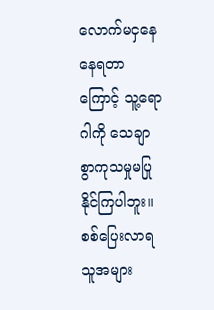လောက်မငှနေနေရတာကြောင့် သူ့ရောဂါကို သေချာစွာကုသမှုမပြုနိုင်ကြပါဘူး။
စစ်ပြေးလာရသူအများ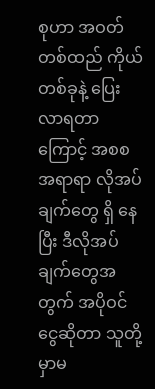စုဟာ အဝတ်တစ်ထည် ကိုယ်တစ်ခုနဲ့ ပြေးလာရတာကြောင့် အစစအရာရာ လိုအပ်ချက်တွေ ရှိ နေပြီး ဒီလိုအပ်ချက်တွေအတွက် အပိုဝင်ငွေဆိုတာ သူတို့မှာမ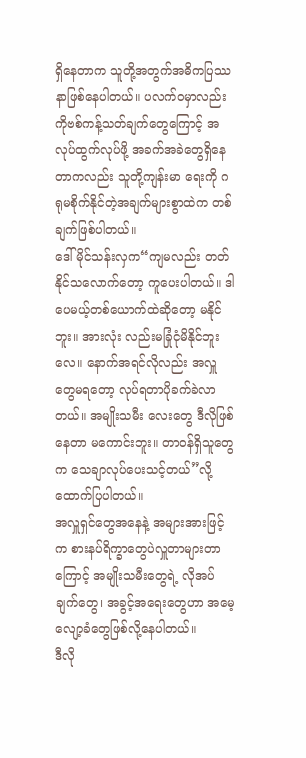ရှိနေတာက သူတို့အတွက်အဓိကပြဿနာဖြစ်နေပါတယ်။ ပလက်ဝမှာလည်း ကိုဗစ်ကန့်သတ်ချက်တွေကြောင့် အလုပ်ထွက်လုပ်ဖို့ အခက်အခဲတွေရှိနေတာကလည်း သူတို့ကျန်းမာ ရေးကို ဂရုမစိုက်နိုင်တဲ့အချက်များစွာထဲက တစ်ချက်ဖြစ်ပါတယ်။
ဒေါ်မိုင်သန်းလှက“ကျမလည်း တတ်နိုင်သလောက်တော့ ကူပေးပါတယ်။ ဒါပေမယ့်တစ်ယောက်ထဲဆိုတော့ မနိုင်ဘူး။ အားလုံး လည်းမခြုံငုံမိနိုင်ဘူးလေ။ နောက်အရင်လိုလည်း အလှူတွေမရတော့ လုပ်ရတာပိုခက်ခဲလာတယ်။ အမျိုးသမီး လေးတွေ ဒီလိုဖြစ်နေတာ မကောင်းဘူး။ တာဝန်ရှိသူတွေက သေချာလုပ်ပေးသင့်တယ်”လို့ ထောက်ပြပါတယ်။
အလှူရှင်တွေအနေနဲ့ အများအားဖြင့်က စားနပ်ရိက္ခာတွေပဲလှူတာများတာကြောင့် အမျိုးသမီးတွေရဲ့ လိုအပ်ချက်တွေ၊ အခွင့်အရေးတွေဟာ အမေ့လျော့ခံတွေဖြစ်လို့နေပါတယ်။
ဒီလို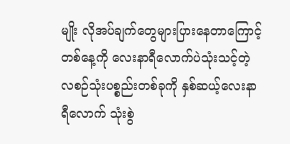မျိုး လိုအပ်ချက်တွေများပြားနေတာကြောင့် တစ်နေ့ကို လေးနာရီလောက်ပဲသုံးသင့်တဲ့ လစဉ်သုံးပစ္စည်းတစ်ခုကို နှစ်ဆယ့်လေးနာရီလောက် သုံးစွဲ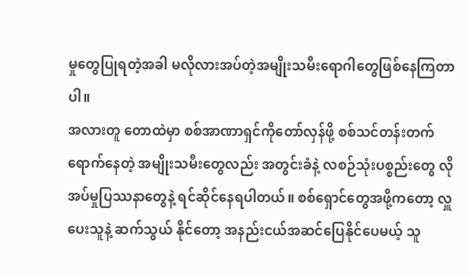မှုတွေပြုရတဲ့အခါ မလိုလားအပ်တဲ့အမျိုးသမီးရောဂါတွေဖြစ်နေကြတာပါ။
အလားတူ တောထဲမှာ စစ်အာဏာရှင်ကိုတော်လှန်ဖို့ စစ်သင်တန်းတက်ရောက်နေတဲ့ အမျိုးသမီးတွေလည်း အတွင်းခံနဲ့ လစဉ်သုံးပစ္စည်းတွေ လိုအပ်မှုပြဿနာတွေနဲ့ ရင်ဆိုင်နေရပါတယ်။ စစ်ရှောင်တွေအဖို့ကတော့ လှူပေးသူနဲ့ ဆက်သွယ် နိုင်တော့ အနည်းငယ်အဆင်ပြေနိုင်ပေမယ့် သူ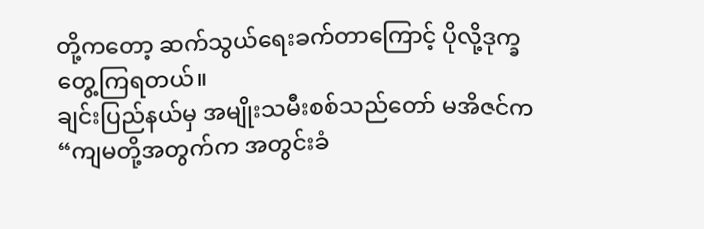တို့ကတော့ ဆက်သွယ်ရေးခက်တာကြောင့် ပိုလို့ဒုက္ခတွေ့ကြရတယ်။
ချင်းပြည်နယ်မှ အမျိုးသမီးစစ်သည်တော် မအိဇင်က“ကျမတို့အတွက်က အတွင်းခံ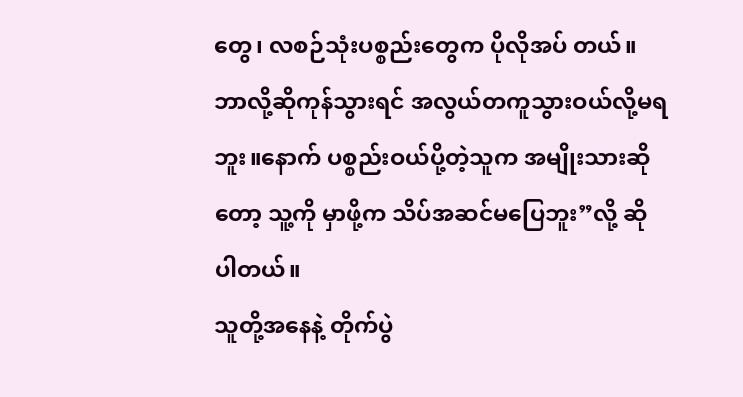တွေ၊ လစဉ်သုံးပစ္စည်းတွေက ပိုလိုအပ် တယ်။ ဘာလို့ဆိုကုန်သွားရင် အလွယ်တကူသွားဝယ်လို့မရဘူး။နောက် ပစ္စည်းဝယ်ပို့တဲ့သူက အမျိုးသားဆိုတော့ သူ့ကို မှာဖို့က သိပ်အဆင်မပြေဘူး”လို့ ဆိုပါတယ်။
သူတို့အနေနဲ့ တိုက်ပွဲ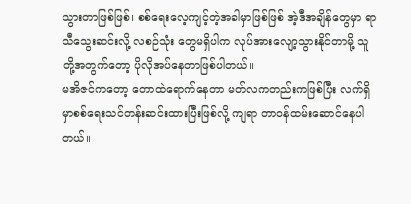သွားတာဖြစ်ဖြစ်၊ စစ်ရေးလေ့ကျင့်တဲ့အခါမှာဖြစ်ဖြစ် အဲ့ဒီအချိန်တွေမှာ ရာသီသွေးဆင်းလို့ လစဉ်သုံး တွေမရှိပါက လုပ်အားလျော့သွားနိုင်တာမို့ သူတို့အတွက်တော့ ပိုလိုအပ်နေတာဖြစ်ပါတယ်။
မအိဇင်ကတော့ တောထဲရောက်နေတာ မတ်လကတည်းကဖြစ်ပြီး လက်ရှိမှာစစ်ရေးသင်တန်းဆင်းထားပြီးဖြစ်လို့ ကျရာ တာဝန်ထမ်းဆောင်နေပါတယ်။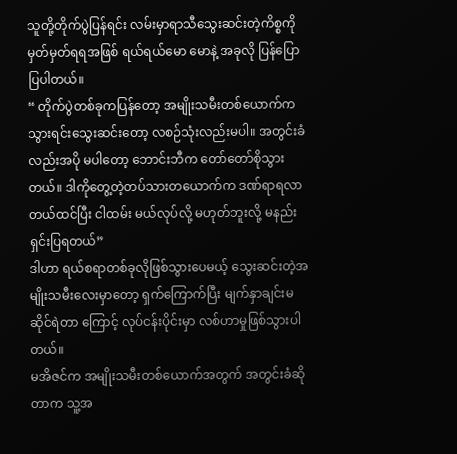သူတို့တိုက်ပွဲပြန်ရင်း လမ်းမှာရာသီသွေးဆင်းတဲ့ကိစ္စကို မှတ်မှတ်ရရအဖြစ် ရယ်ရယ်မော မောနဲ့ အခုလို ပြန်ပြောပြပါတယ်။
“ တိုက်ပွဲတစ်ခုကပြန်တော့ အမျိုးသမီးတစ်ယောက်က သွားရင်းသွေးဆင်းတော့ လစဉ်သုံးလည်းမပါ။ အတွင်းခံလည်းအပို မပါတော့ ဘောင်းဘီက တော်တော်စိုသွားတယ်။ ဒါကိုတွေ့တဲ့တပ်သားတယောက်က ဒဏ်ရာရလာတယ်ထင်ပြီး ငါထမ်း မယ်လုပ်လို့ မဟုတ်ဘူးလို့ မနည်းရှင်းပြရတယ်”
ဒါဟာ ရယ်စရာတစ်ခုလိုဖြစ်သွားပေမယ့် သွေးဆင်းတဲ့အမျိုးသမီးလေးမှာတော့ ရှက်ကြောက်ပြီး မျက်နှာချင်းမဆိုင်ရဲတာ ကြောင့် လုပ်ငန်းပိုင်းမှာ လစ်ဟာမှုဖြစ်သွားပါတယ်။
မအိဇင်က အမျိုးသမီးတစ်ယောက်အတွက် အတွင်းခံဆိုတာက သူ့အ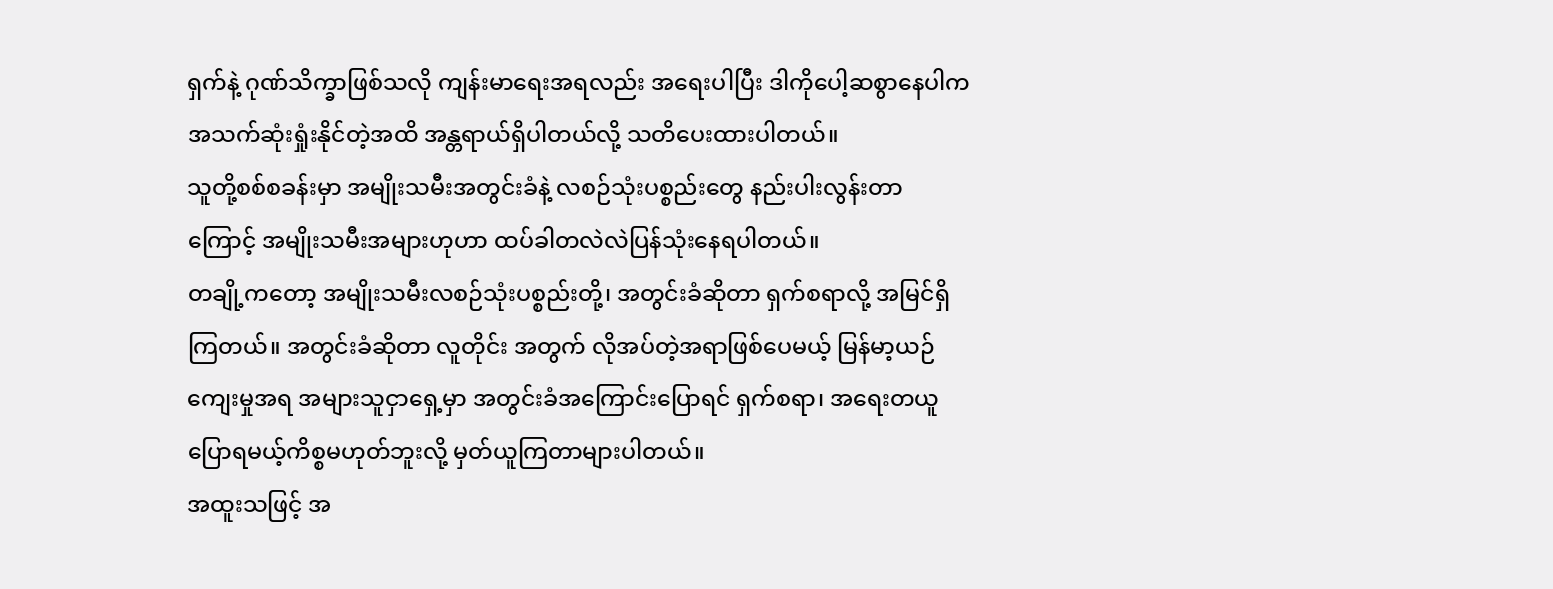ရှက်နဲ့ ဂုဏ်သိက္ခာဖြစ်သလို ကျန်းမာရေးအရလည်း အရေးပါပြီး ဒါကိုပေါ့ဆစွာနေပါက အသက်ဆုံးရှုံးနိုင်တဲ့အထိ အန္တရာယ်ရှိပါတယ်လို့ သတိပေးထားပါတယ်။
သူတို့စစ်စခန်းမှာ အမျိုးသမီးအတွင်းခံနဲ့ လစဉ်သုံးပစ္စည်းတွေ နည်းပါးလွန်းတာကြောင့် အမျိုးသမီးအများဟုဟာ ထပ်ခါတလဲလဲပြန်သုံးနေရပါတယ်။
တချို့ကတော့ အမျိုးသမီးလစဉ်သုံးပစ္စည်းတို့၊ အတွင်းခံဆိုတာ ရှက်စရာလို့ အမြင်ရှိကြတယ်။ အတွင်းခံဆိုတာ လူတိုင်း အတွက် လိုအပ်တဲ့အရာဖြစ်ပေမယ့် မြန်မာ့ယဉ်ကျေးမှုအရ အများသူငှာရှေ့မှာ အတွင်းခံအကြောင်းပြောရင် ရှက်စရာ၊ အရေးတယူပြောရမယ့်ကိစ္စမဟုတ်ဘူးလို့ မှတ်ယူကြတာများပါတယ်။
အထူးသဖြင့် အ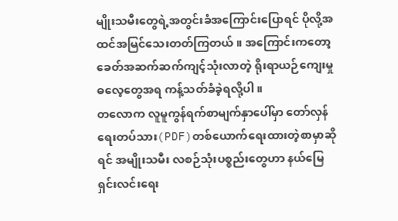မျိုးသမီးတွေရဲ့အတွင်းခံအကြောင်းပြောရင် ပိုလို့အထင်အမြင်သေးတတ်ကြတယ်။ အကြောင်းကတော့ ခေတ်အဆက်ဆက်ကျင့်သုံးလာတဲ့ ရိုးရာယဉ်ကျေးမှုဓလေ့တွေအရ ကန့်သတ်ခံခဲ့ရလို့ပါ။
တလောက လူမူကွန်ရက်စာမျက်နှာပေါ်မှာ တော်လှန်ရေးတပ်သား(PDF)တစ်ယောက်ရေးထားတဲ့စာမှာဆိုရင် အမျိုးသမီး လစဉ်သုံးပစ္စည်းတွေဟာ နယ်မြေရှင်းလင်းရေး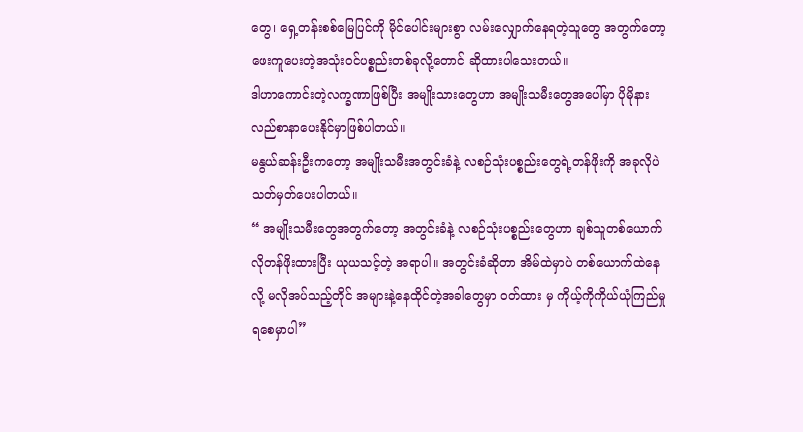တွေ၊ ရှေ့တန်းစစ်မြေပြင်ကို မိုင်ပေါင်းများစွာ လမ်းလျှောက်နေရတဲ့သူတွေ အတွက်တော့ ဖေးကူပေးတဲ့အသုံးဝင်ပစ္စည်းတစ်ခုလို့တောင် ဆိုထားပါသေးတယ်။
ဒါဟာကောင်းတဲ့လက္ခဏာဖြစ်ပြီး အမျိုးသားတွေဟာ အမျိုးသမီးတွေအပေါ်မှာ ပိုမိုနားလည်စာနာပေးနိုင်မှာဖြစ်ပါတယ်။
မနွယ်ဆန်းဦးကတော့ အမျိုးသမီးအတွင်းခံနဲ့ လစဉ်သုံးပစ္စည်းတွေရဲ့တန်ဖိုးကို အခုလိုပဲသတ်မှတ်ပေးပါတယ်။
“ အမျိုးသမီးတွေအတွက်တော့ အတွင်းခံနဲ့ လစဉ်သုံးပစ္စည်းတွေဟာ ချစ်သူတစ်ယောက်လိုတန်ဖိုးထားပြီး ယုယသင့်တဲ့ အရာပါ။ အတွင်းခံဆိုတာ အိမ်ထဲမှာပဲ တစ်ယောက်ထဲနေလို့ မလိုအပ်သည့်တိုင် အများနဲ့နေထိုင်တဲ့အခါတွေမှာ ဝတ်ထား မှ ကိုယ့်ကိုကိုယ်ယုံကြည်မှုရစေမှာပါ”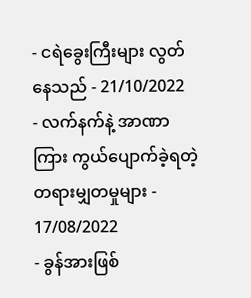- ငရဲခွေးကြီးများ လွတ်နေသည် - 21/10/2022
- လက်နက်နဲ့ အာဏာကြား ကွယ်ပျောက်ခဲ့ရတဲ့ တရားမျှတမှုများ - 17/08/2022
- ခွန်အားဖြစ်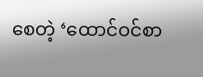စေတဲ့ ‘ထောင်ဝင်စာ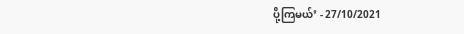ပို့ကြမယ်’ - 27/10/2021